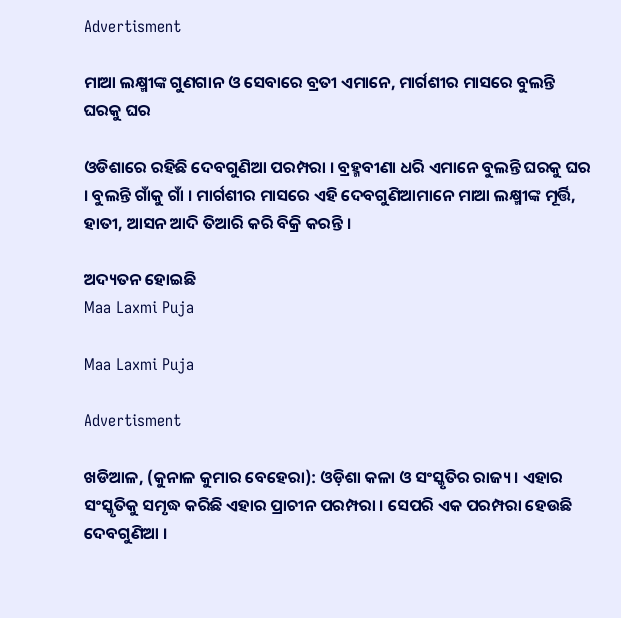Advertisment

ମାଆ ଲକ୍ଷ୍ମୀଙ୍କ ଗୁଣଗାନ ଓ ସେବାରେ ବ୍ରତୀ ଏମାନେ, ମାର୍ଗଶୀର ମାସରେ ବୁଲନ୍ତି ଘରକୁ ଘର

ଓଡିଶାରେ ରହିଛି ଦେବଗୁଣିଆ ପରମ୍ପରା । ବ୍ରହ୍ମବୀଣା ଧରି ଏମାନେ ବୁଲନ୍ତି ଘରକୁ ଘର । ବୁଲନ୍ତି ଗାଁକୁ ଗାଁ । ମାର୍ଗଶୀର ମାସରେ ଏହି ଦେବଗୁଣିଆମାନେ ମାଆ ଲକ୍ଷ୍ମୀଙ୍କ ମୂର୍ତ୍ତି, ହାତୀ, ଆସନ ଆଦି ତିଆରି କରି ବିକ୍ରି କରନ୍ତି ।

ଅଦ୍ୟତନ ହୋଇଛି
Maa Laxmi Puja

Maa Laxmi Puja

Advertisment

ଖଡିଆଳ, (କୁନାଳ କୁମାର ବେହେରା): ଓଡ଼ିଶା କଳା ଓ ସଂସ୍କୃତିର ରାଜ୍ୟ। ଏହାର ସଂସ୍କୃତିକୁ ସମୃଦ୍ଧ କରିଛି ଏହାର ପ୍ରାଚୀନ ପରମ୍ପରା । ସେପରି ଏକ ପରମ୍ପରା ହେଉଛି ଦେବଗୁଣିଆ ।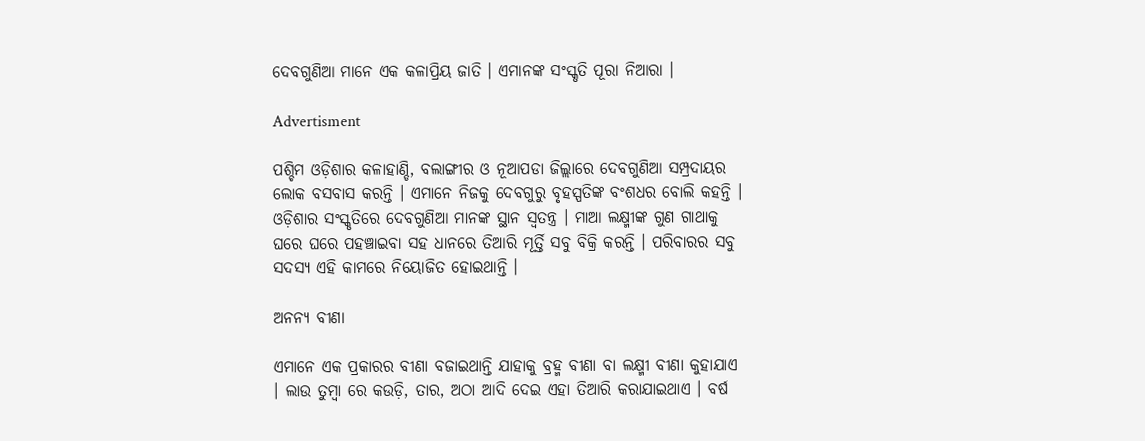ଦେବଗୁଣିଆ ମାନେ ଏକ କଳାପ୍ରିୟ ଜାତି । ଏମାନଙ୍କ ସଂସ୍କୃତି ପୂରା ନିଆରା ।

Advertisment

ପଶ୍ଚିମ ଓଡ଼ିଶାର କଳାହାଣ୍ଡି, ବଲାଙ୍ଗୀର ଓ ନୂଆପଡା ଜିଲ୍ଲାରେ ଦେବଗୁଣିଆ ସମ୍ପ୍ରଦାୟର ଲୋକ ବସବାସ କରନ୍ତି । ଏମାନେ ନିଜକୁ ଦେବଗୁରୁ ବୃହସ୍ପତିଙ୍କ ବଂଶଧର ବୋଲି କହନ୍ତି । ଓଡ଼ିଶାର ସଂସ୍କୃତିରେ ଦେବଗୁଣିଆ ମାନଙ୍କ ସ୍ଥାନ ସ୍ୱତନ୍ତ୍ର । ମାଆ ଲକ୍ଷ୍ମୀଙ୍କ ଗୁଣ ଗାଥାକୁ ଘରେ ଘରେ ପହଞ୍ଚାଇବା ସହ ଧାନରେ ତିଆରି ମୂର୍ତ୍ତି ସବୁ ବିକ୍ରି କରନ୍ତି । ପରିବାରର ସବୁ ସଦସ୍ୟ ଏହି କାମରେ ନିୟୋଜିତ ହୋଇଥାନ୍ତି ।

ଅନନ୍ୟ ବୀଣା

ଏମାନେ ଏକ ପ୍ରକାରର ବୀଣା ବଜାଇଥାନ୍ତି ଯାହାକୁ ବ୍ରହ୍ମ ବୀଣା ବା ଲକ୍ଷ୍ମୀ ବୀଣା କୁହାଯାଏ । ଲାଉ ତୁମ୍ବା ରେ କଉଡ଼ି, ତାର, ଅଠା ଆଦି ଦେଇ ଏହା ତିଆରି କରାଯାଇଥାଏ । ବର୍ଷ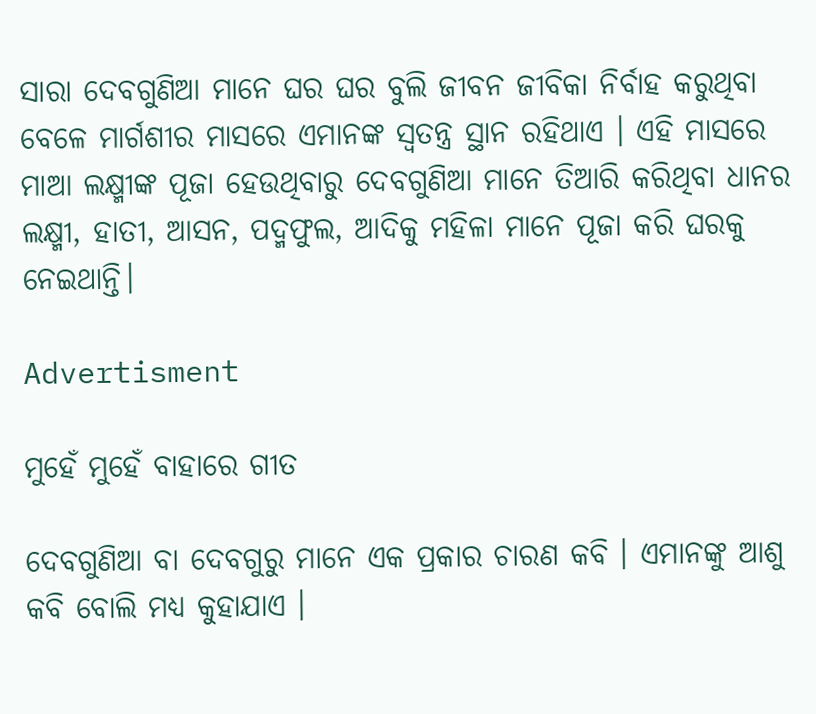ସାରା ଦେବଗୁଣିଆ ମାନେ ଘର ଘର ବୁଲି ଜୀବନ ଜୀବିକା ନିର୍ବାହ କରୁଥିବା ବେଳେ ମାର୍ଗଶୀର ମାସରେ ଏମାନଙ୍କ ସ୍ୱତନ୍ତ୍ର ସ୍ଥାନ ରହିଥାଏ । ଏହି ମାସରେ ମାଆ ଲକ୍ଷ୍ମୀଙ୍କ ପୂଜା ହେଉଥିବାରୁ ଦେବଗୁଣିଆ ମାନେ ତିଆରି କରିଥିବା ଧାନର ଲକ୍ଷ୍ମୀ, ହାତୀ, ଆସନ, ପଦ୍ମଫୁଲ, ଆଦିକୁ ମହିଳା ମାନେ ପୂଜା କରି ଘରକୁ ନେଇଥାନ୍ତି।

Advertisment

ମୁହେଁ ମୁହେଁ ବାହାରେ ଗୀତ

ଦେବଗୁଣିଆ ବା ଦେବଗୁରୁ ମାନେ ଏକ ପ୍ରକାର ଚାରଣ କବି । ଏମାନଙ୍କୁ ଆଶୁ କବି ବୋଲି ମଧ୍ୟ କୁହାଯାଏ ।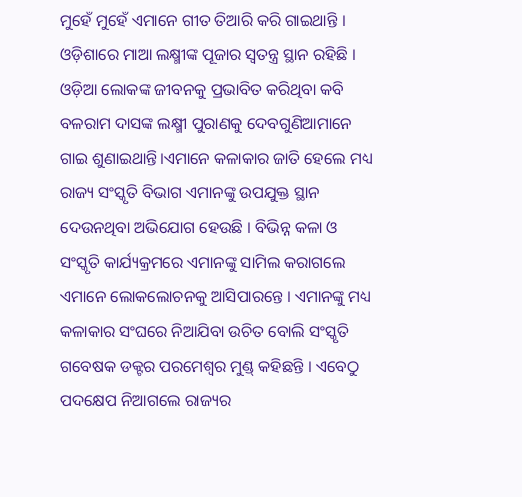ମୁହେଁ ମୁହେଁ ଏମାନେ ଗୀତ ତିଆରି କରି ଗାଇଥାନ୍ତି । ଓଡ଼ିଶାରେ ମାଆ ଲକ୍ଷ୍ମୀଙ୍କ ପୂଜାର ସ୍ୱତନ୍ତ୍ର ସ୍ଥାନ ରହିଛି । ଓଡ଼ିଆ ଲୋକଙ୍କ ଜୀବନକୁ ପ୍ରଭାବିତ କରିଥିବା କବି ବଳରାମ ଦାସଙ୍କ ଲକ୍ଷ୍ମୀ ପୁରାଣକୁ ଦେବଗୁଣିଆମାନେ ଗାଇ ଶୁଣାଇଥାନ୍ତି।ଏମାନେ କଳାକାର ଜାତି ହେଲେ ମଧ୍ୟ ରାଜ୍ୟ ସଂସ୍କୃତି ବିଭାଗ ଏମାନଙ୍କୁ ଉପଯୁକ୍ତ ସ୍ଥାନ ଦେଉନଥିବା ଅଭିଯୋଗ ହେଉଛି । ବିଭିନ୍ନ କଳା ଓ ସଂସ୍କୃତି କାର୍ଯ୍ୟକ୍ରମରେ ଏମାନଙ୍କୁ ସାମିଲ କରାଗଲେ ଏମାନେ ଲୋକଲୋଚନକୁ ଆସିପାରନ୍ତେ । ଏମାନଙ୍କୁ ମଧ୍ୟ କଳାକାର ସଂଘରେ ନିଆଯିବା ଉଚିତ ବୋଲି ସଂସ୍କୃତି ଗବେଷକ ଡକ୍ଟର ପରମେଶ୍ୱର ମୁଣ୍ଡ୍ କହିଛନ୍ତି । ଏବେଠୁ ପଦକ୍ଷେପ ନିଆଗଲେ ରାଜ୍ୟର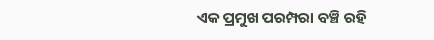ଏକ ପ୍ରମୁଖ ପରମ୍ପରା ବଞ୍ଚି ରହି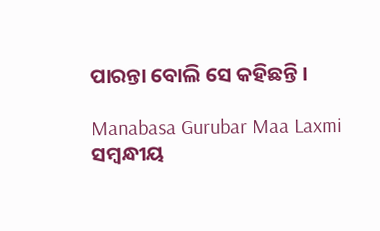ପାରନ୍ତା ବୋଲି ସେ କହିଛନ୍ତି ।

Manabasa Gurubar Maa Laxmi
ସମ୍ବନ୍ଧୀୟ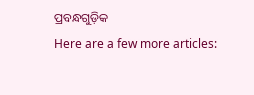ପ୍ରବନ୍ଧଗୁଡ଼ିକ
Here are a few more articles: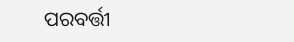ପରବର୍ତ୍ତୀ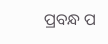ପ୍ରବନ୍ଧ ପ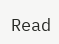Read